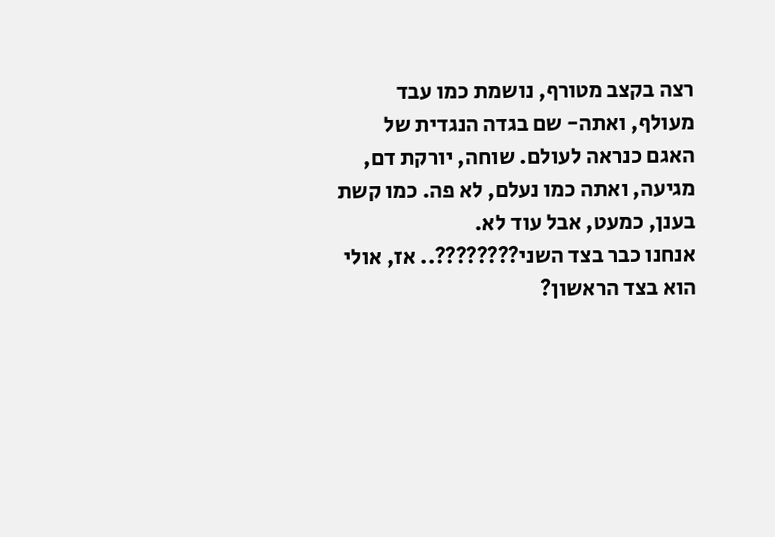רצה בקצב מטורף, נושמת כמו עבד מעולף, ואתה- שם בגדה הנגדית של האגם כנראה לעולם. שוחה, יורקת דם, מגיעה, ואתה כמו נעלם, לא פה. כמו קשת בענן, כמעט, אבל עוד לא.
אנחנו כבר בצד השני????????.. אז, אולי הוא בצד הראשון?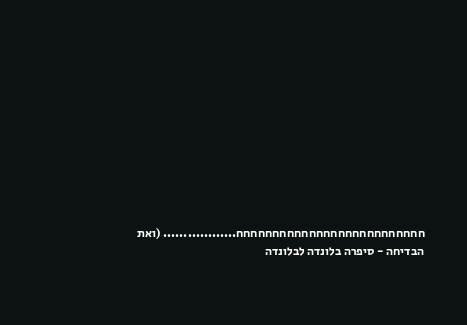חחחחחחחחחחחחחחחחחחחחחחחחחח.................. (ואת הבדיחה - סיפרה בלונדה לבלונדה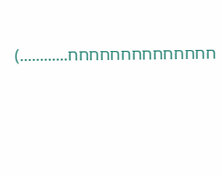חחחחחחחחחחחחחח............)